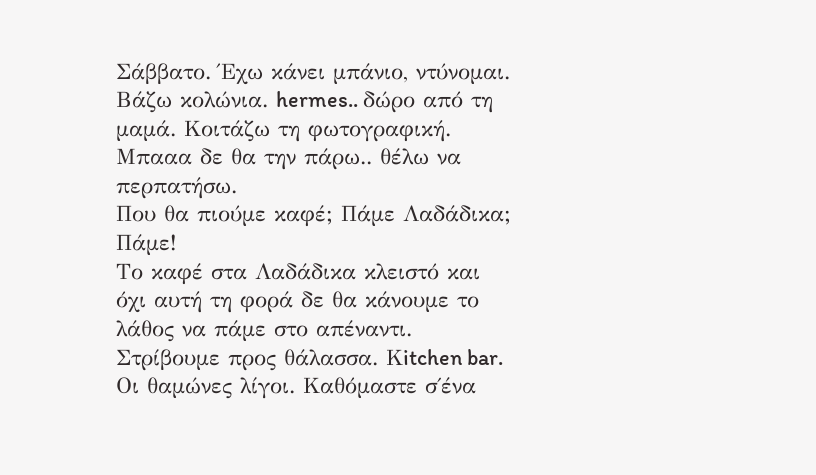Σάββατο. Έχω κάνει μπάνιο, ντύνομαι. Βάζω κολώνια. hermes.. δώρο από τη μαμά. Κοιτάζω τη φωτογραφική. Μπααα δε θα την πάρω.. θέλω να περπατήσω.
Που θα πιούμε καφέ; Πάμε Λαδάδικα; Πάμε!
Το καφέ στα Λαδάδικα κλειστό και όχι αυτή τη φορά δε θα κάνουμε το λάθος να πάμε στο απέναντι. Στρίβουμε προς θάλασσα. Κitchen bar.
Οι θαμώνες λίγοι. Καθόμαστε σ΄ένα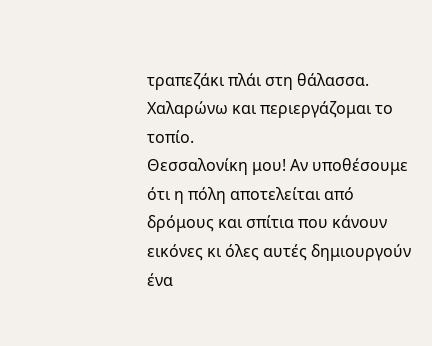τραπεζάκι πλάι στη θάλασσα. Χαλαρώνω και περιεργάζομαι το τοπίο.
Θεσσαλονίκη μου! Αν υποθέσουμε ότι η πόλη αποτελείται από δρόμους και σπίτια που κάνουν εικόνες κι όλες αυτές δημιουργούν ένα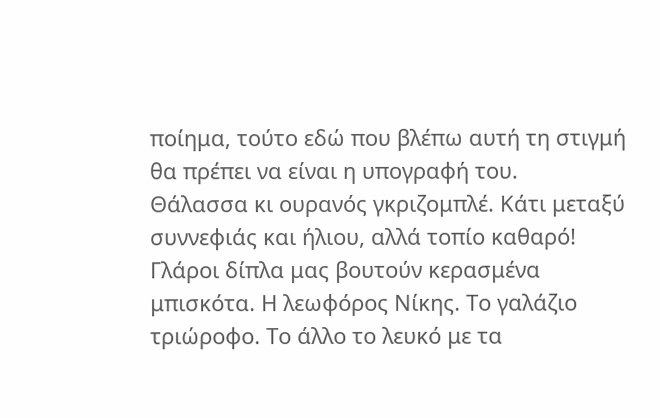ποίημα, τούτο εδώ που βλέπω αυτή τη στιγμή θα πρέπει να είναι η υπογραφή του.
Θάλασσα κι ουρανός γκριζομπλέ. Κάτι μεταξύ συννεφιάς και ήλιου, αλλά τοπίο καθαρό! Γλάροι δίπλα μας βουτούν κερασμένα μπισκότα. Η λεωφόρος Νίκης. Το γαλάζιο τριώροφο. Το άλλο το λευκό με τα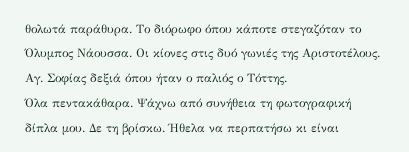θολωτά παράθυρα. Το διόρωφο όπου κάποτε στεγαζόταν το Όλυμπος Νάουσσα. Οι κίονες στις δυό γωνιές της Αριστοτέλους. Αγ. Σοφίας δεξιά όπου ήταν ο παλιός ο Τόττης.
Όλα πεντακάθαρα. Ψάχνω από συνήθεια τη φωτογραφική δίπλα μου. Δε τη βρίσκω. Ήθελα να περπατήσω κι είναι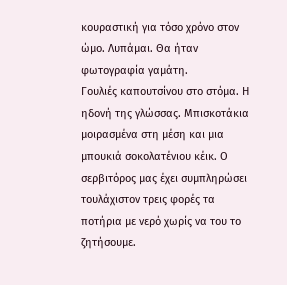κουραστική για τόσο χρόνο στον ώμο. Λυπάμαι. Θα ήταν φωτογραφία γαμάτη.
Γουλιές καπουτσίνου στο στόμα. Η ηδονή της γλώσσας. Μπισκοτάκια μοιρασμένα στη μέση και μια μπουκιά σοκολατένιου κέικ. Ο σερβιτόρος μας έχει συμπληρώσει τουλάχιστον τρεις φορές τα ποτήρια με νερό χωρίς να του το ζητήσουμε.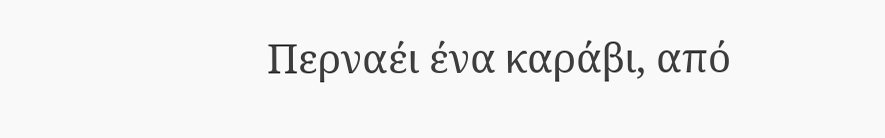Περναέι ένα καράβι, από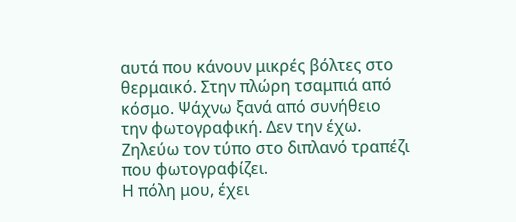αυτά που κάνουν μικρές βόλτες στο θερμαικό. Στην πλώρη τσαμπιά από κόσμο. Ψάχνω ξανά από συνήθειο την φωτογραφική. Δεν την έχω. Ζηλεύω τον τύπο στο διπλανό τραπέζι που φωτογραφίζει.
Η πόλη μου, έχει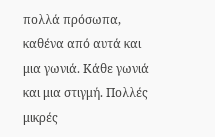πολλά πρόσωπα, καθένα από αυτά και μια γωνιά. Κάθε γωνιά και μια στιγμή. Πολλές μικρές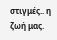στιγμές.. η ζωή μας.